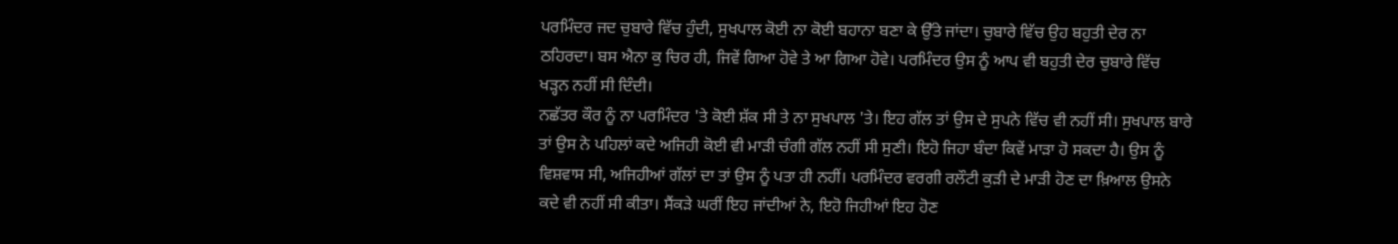ਪਰਮਿੰਦਰ ਜਦ ਚੁਬਾਰੇ ਵਿੱਚ ਹੁੰਦੀ, ਸੁਖਪਾਲ ਕੋਈ ਨਾ ਕੋਈ ਬਹਾਨਾ ਬਣਾ ਕੇ ਉੱਤੇ ਜਾਂਦਾ। ਚੁਬਾਰੇ ਵਿੱਚ ਉਹ ਬਹੁਤੀ ਦੇਰ ਨਾ ਠਹਿਰਦਾ। ਬਸ ਐਨਾ ਕੁ ਚਿਰ ਹੀ, ਜਿਵੇਂ ਗਿਆ ਹੋਵੇ ਤੇ ਆ ਗਿਆ ਹੋਵੇ। ਪਰਮਿੰਦਰ ਉਸ ਨੂੰ ਆਪ ਵੀ ਬਹੁਤੀ ਦੇਰ ਚੁਬਾਰੇ ਵਿੱਚ ਖੜ੍ਹਨ ਨਹੀਂ ਸੀ ਦਿੰਦੀ।
ਨਛੱਤਰ ਕੌਰ ਨੂੰ ਨਾ ਪਰਮਿੰਦਰ 'ਤੇ ਕੋਈ ਸ਼ੱਕ ਸੀ ਤੇ ਨਾ ਸੁਖਪਾਲ 'ਤੇ। ਇਹ ਗੱਲ ਤਾਂ ਉਸ ਦੇ ਸੁਪਨੇ ਵਿੱਚ ਵੀ ਨਹੀਂ ਸੀ। ਸੁਖਪਾਲ ਬਾਰੇ ਤਾਂ ਉਸ ਨੇ ਪਹਿਲਾਂ ਕਦੇ ਅਜਿਹੀ ਕੋਈ ਵੀ ਮਾੜੀ ਚੰਗੀ ਗੱਲ ਨਹੀਂ ਸੀ ਸੁਣੀ। ਇਹੋ ਜਿਹਾ ਬੰਦਾ ਕਿਵੇਂ ਮਾੜਾ ਹੋ ਸਕਦਾ ਹੈ। ਉਸ ਨੂੰ ਵਿਸ਼ਵਾਸ ਸੀ, ਅਜਿਹੀਆਂ ਗੱਲਾਂ ਦਾ ਤਾਂ ਉਸ ਨੂੰ ਪਤਾ ਹੀ ਨਹੀਂ। ਪਰਮਿੰਦਰ ਵਰਗੀ ਰਲੌਟੀ ਕੁੜੀ ਦੇ ਮਾੜੀ ਹੋਣ ਦਾ ਖ਼ਿਆਲ ਉਸਨੇ ਕਦੇ ਵੀ ਨਹੀਂ ਸੀ ਕੀਤਾ। ਸੈਂਕੜੇ ਘਰੀਂ ਇਹ ਜਾਂਦੀਆਂ ਨੇ, ਇਹੋ ਜਿਹੀਆਂ ਇਹ ਹੋਣ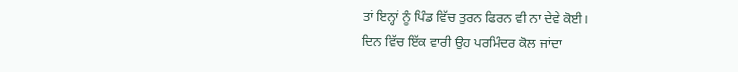ਤਾਂ ਇਨ੍ਹਾਂ ਨੂੰ ਪਿੰਡ ਵਿੱਚ ਤੁਰਨ ਫਿਰਨ ਵੀ ਨਾ ਦੇਵੇ ਕੋਈ।
ਦਿਨ ਵਿੱਚ ਇੱਕ ਵਾਰੀ ਉਹ ਪਰਮਿੰਦਰ ਕੋਲ ਜਾਂਦਾ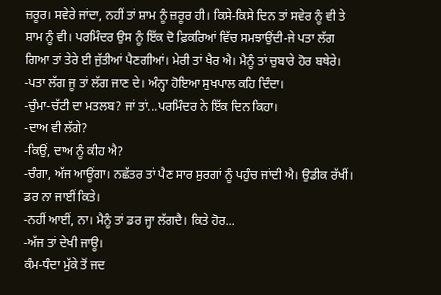ਜ਼ਰੂਰ। ਸਵੇਰੇ ਜਾਂਦਾ, ਨਹੀਂ ਤਾਂ ਸ਼ਾਮ ਨੂੰ ਜ਼ਰੂਰ ਹੀ। ਕਿਸੇ-ਕਿਸੇ ਦਿਨ ਤਾਂ ਸਵੇਰ ਨੂੰ ਵੀ ਤੇ ਸ਼ਾਮ ਨੂੰ ਵੀ। ਪਰਮਿੰਦਰ ਉਸ ਨੂੰ ਇੱਕ ਦੋ ਫ਼ਿਕਰਿਆਂ ਵਿੱਚ ਸਮਝਾਉਂਦੀ-ਜੇ ਪਤਾ ਲੱਗ ਗਿਆ ਤਾਂ ਤੇਰੇ ਈ ਜੁੱਤੀਆਂ ਪੈਣਗੀਆਂ। ਮੇਰੀ ਤਾਂ ਖੈਰ ਐ। ਮੈਨੂੰ ਤਾਂ ਚੁਬਾਰੇ ਹੋਰ ਬਥੇਰੇ।
-ਪਤਾ ਲੱਗ ਜੂ ਤਾਂ ਲੱਗ ਜਾਣ ਦੇ। ਅੰਨ੍ਹਾ ਹੋਇਆ ਸੁਖਪਾਲ ਕਹਿ ਦਿੰਦਾ।
-ਚੁੰਮਾ-ਚੱਟੀ ਦਾ ਮਤਲਬ? ਜਾਂ ਤਾਂ...ਪਰਮਿੰਦਰ ਨੇ ਇੱਕ ਦਿਨ ਕਿਹਾ।
-ਦਾਅ ਵੀ ਲੱਗੇ?
-ਕਿਉਂ, ਦਾਅ ਨੂੰ ਕੀਹ ਐ?
-ਚੰਗਾ, ਅੱਜ ਆਊਂਗਾ। ਨਛੱਤਰ ਤਾਂ ਪੈਣ ਸਾਰ ਸੁਰਗਾਂ ਨੂੰ ਪਹੁੰਚ ਜਾਂਦੀ ਐ। ਉਡੀਕ ਰੱਖੀਂ। ਡਰ ਨਾ ਜਾਈਂ ਕਿਤੇ।
-ਨਹੀਂ ਆਈਂ, ਨਾ। ਮੈਨੂੰ ਤਾਂ ਡਰ ਜ੍ਹਾ ਲੱਗਦੈ। ਕਿਤੇ ਹੋਰ...
-ਅੱਜ ਤਾਂ ਦੇਖੀ ਜਾਊ।
ਕੰਮ-ਧੰਦਾ ਮੁੱਕੇ ਤੋਂ ਜਦ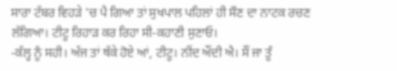ਸਾਰਾ ਟੱਬਰ ਵਿਹੜੇ 'ਚ ਪੈ ਗਿਆ ਤਾਂ ਸੁਖਪਾਲ ਪਹਿਲਾਂ ਹੀ ਸੌਣ ਦਾ ਨਾਟਕ ਰਚਣ ਲੱਗਿਆ। ਟੀਟੂ ਰਿਹਾੜ ਕਰ ਰਿਹਾ ਸੀ-ਕਹਾਣੀ ਸੁਣਾਓ।
-ਕੱਲ੍ਹ ਨੂੰ ਸਹੀ। ਅੱਜ ਤਾਂ ਥੱਕੇ ਹੋਏ ਆਂ, ਟੀਟੂ। ਨੀਂਦ ਔਂਦੀ ਐ। ਸੌਂ ਜਾ ਤੂੰ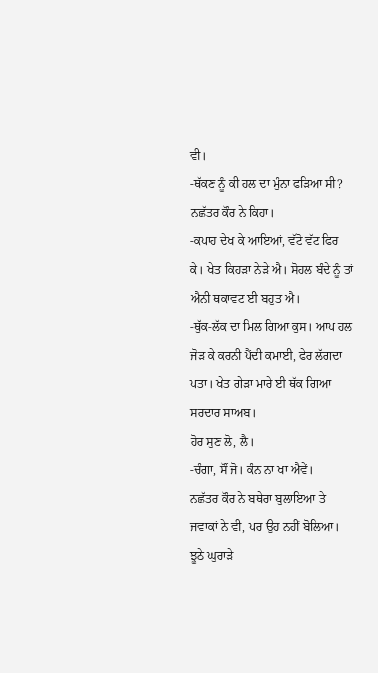ਵੀ।
-ਥੱਕਣ ਨੂੰ ਕੀ ਹਲ ਦਾ ਮੁੰਨਾ ਫੜਿਆ ਸੀ? ਨਛੱਤਰ ਕੌਰ ਨੇ ਕਿਹਾ।
-ਕਪਾਹ ਦੇਖ ਕੇ ਆਇਆਂ, ਵੱਟੋ ਵੱਟ ਫਿਰ ਕੇ। ਖੇਤ ਕਿਹੜਾ ਨੇੜੇ ਐ। ਸੋਹਲ ਬੰਦੇ ਨੂੰ ਤਾਂ ਐਨੀ ਥਕਾਵਟ ਈ ਬਹੁਤ ਐ।
-ਥੁੱਕ-ਲੱਕ ਦਾ ਮਿਲ ਗਿਆ ਕੁਸ। ਆਪ ਹਲ ਜੋੜ ਕੇ ਕਰਨੀ ਪੈਂਦੀ ਕਮਾਈ, ਫੇਰ ਲੱਗਦਾ ਪਤਾ। ਖੇਤ ਗੇੜਾ ਮਾਰੇ ਈ ਥੱਕ ਗਿਆ ਸਰਦਾਰ ਸਾਅਬ।
ਹੋਰ ਸੁਣ ਲੋ, ਲੈ।
-ਚੰਗਾ, ਸੌਂ ਜੋ। ਕੰਨ ਨਾ ਖਾ ਐਵੇਂ।
ਨਛੱਤਰ ਕੌਰ ਨੇ ਬਥੇਰਾ ਬੁਲਾਇਆ ਤੇ ਜਵਾਕਾਂ ਨੇ ਵੀ, ਪਰ ਉਹ ਨਹੀਂ ਬੋਲਿਆ। ਝੂਠੇ ਘੁਰਾੜੇ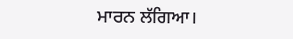ਮਾਰਨ ਲੱਗਿਆ।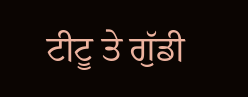ਟੀਟੂ ਤੇ ਗੁੱਡੀ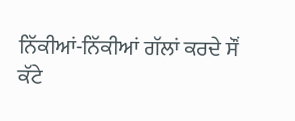ਨਿੱਕੀਆਂ-ਨਿੱਕੀਆਂ ਗੱਲਾਂ ਕਰਦੇ ਸੌਂ
ਕੱਟੇ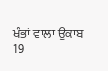ਖੰਭਾਂ ਵਾਲਾ ਉਕਾਬ
19